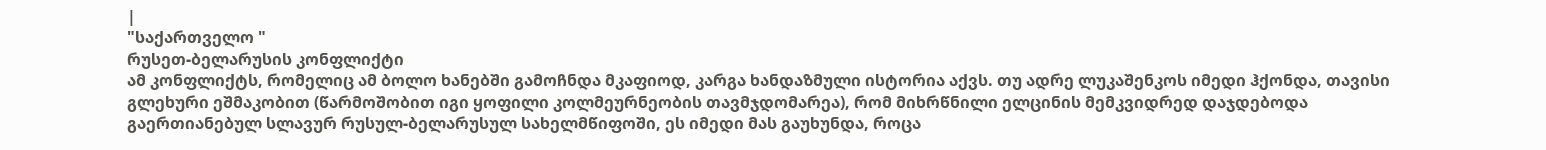|
"საქართველო "
რუსეთ-ბელარუსის კონფლიქტი
ამ კონფლიქტს, რომელიც ამ ბოლო ხანებში გამოჩნდა მკაფიოდ, კარგა ხანდაზმული ისტორია აქვს. თუ ადრე ლუკაშენკოს იმედი ჰქონდა, თავისი გლეხური ეშმაკობით (წარმოშობით იგი ყოფილი კოლმეურნეობის თავმჯდომარეა), რომ მიხრწნილი ელცინის მემკვიდრედ დაჯდებოდა გაერთიანებულ სლავურ რუსულ-ბელარუსულ სახელმწიფოში, ეს იმედი მას გაუხუნდა, როცა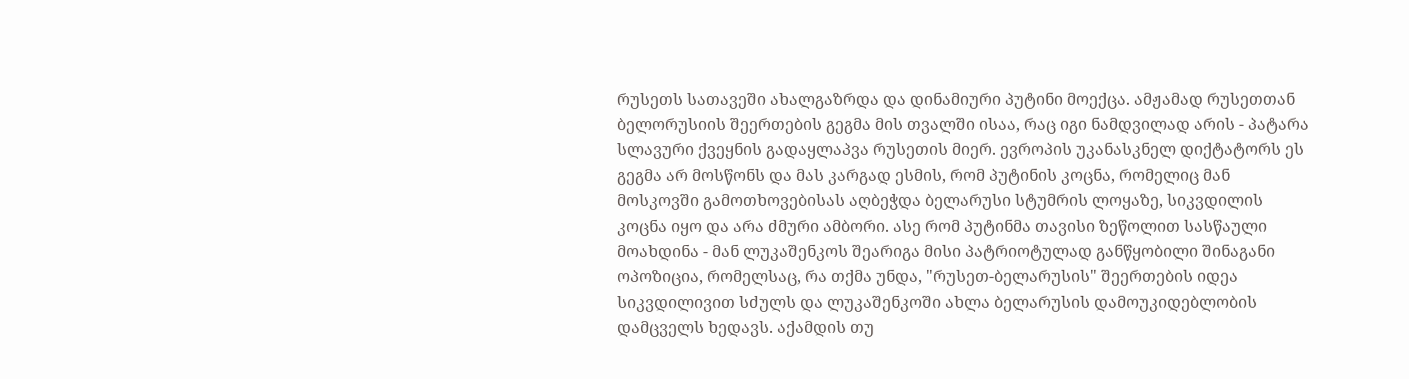რუსეთს სათავეში ახალგაზრდა და დინამიური პუტინი მოექცა. ამჟამად რუსეთთან ბელორუსიის შეერთების გეგმა მის თვალში ისაა, რაც იგი ნამდვილად არის - პატარა სლავური ქვეყნის გადაყლაპვა რუსეთის მიერ. ევროპის უკანასკნელ დიქტატორს ეს გეგმა არ მოსწონს და მას კარგად ესმის, რომ პუტინის კოცნა, რომელიც მან მოსკოვში გამოთხოვებისას აღბეჭდა ბელარუსი სტუმრის ლოყაზე, სიკვდილის კოცნა იყო და არა ძმური ამბორი. ასე რომ პუტინმა თავისი ზეწოლით სასწაული მოახდინა - მან ლუკაშენკოს შეარიგა მისი პატრიოტულად განწყობილი შინაგანი ოპოზიცია, რომელსაც, რა თქმა უნდა, "რუსეთ-ბელარუსის" შეერთების იდეა სიკვდილივით სძულს და ლუკაშენკოში ახლა ბელარუსის დამოუკიდებლობის დამცველს ხედავს. აქამდის თუ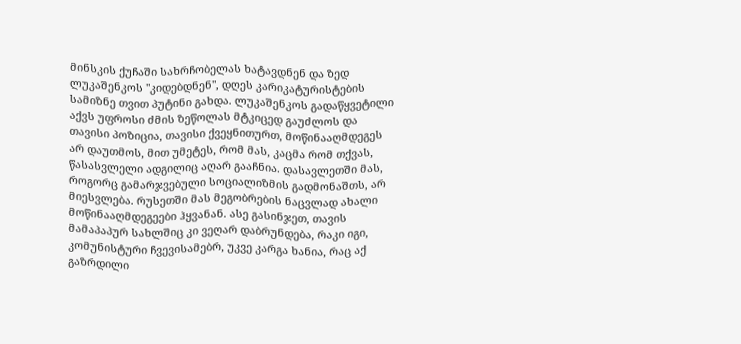მინსკის ქუჩაში სახრჩობელას ხატავდნენ და ზედ ლუკაშენკოს "კიდებდნენ", დღეს კარიკატურისტების სამიზნე თვით პუტინი გახდა. ლუკაშენკოს გადაწყვეტილი აქვს უფროსი ძმის ზეწოლას მტკიცედ გაუძლოს და თავისი პოზიცია, თავისი ქვეყნითურთ, მოწინააღმდეგეს არ დაუთმოს, მით უმეტეს, რომ მას, კაცმა რომ თქვას, წასასვლელი ადგილიც აღარ გააჩნია. დასავლეთში მას, როგორც გამარჯვებული სოციალიზმის გადმონაშთს, არ მიესვლება. რუსეთში მას მეგობრების ნაცვლად ახალი მოწინააღმდეგეები ჰყვანან. ასე გასინჯეთ, თავის მამაპაპურ სახლშიც კი ვეღარ დაბრუნდება, რაკი იგი, კომუნისტური ჩვევისამებრ, უკვე კარგა ხანია, რაც აქ გაზრდილი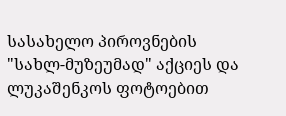სასახელო პიროვნების "სახლ-მუზეუმად" აქციეს და ლუკაშენკოს ფოტოებით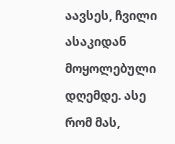აავსეს, ჩვილი ასაკიდან მოყოლებული დღემდე. ასე რომ მას,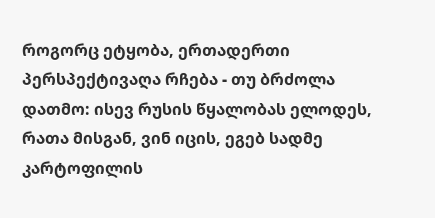როგორც ეტყობა, ერთადერთი პერსპექტივაღა რჩება - თუ ბრძოლა დათმო: ისევ რუსის წყალობას ელოდეს, რათა მისგან, ვინ იცის, ეგებ სადმე კარტოფილის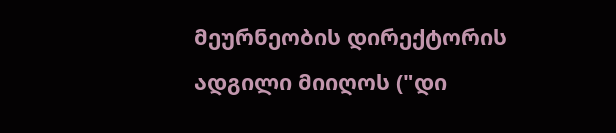მეურნეობის დირექტორის ადგილი მიიღოს ("დი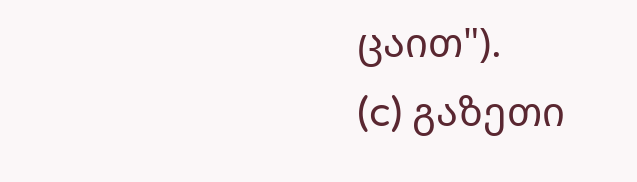ცაით").
(c) გაზეთი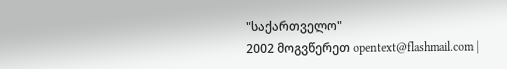"საქართველო"
2002 მოგვწერეთ opentext@flashmail.com |